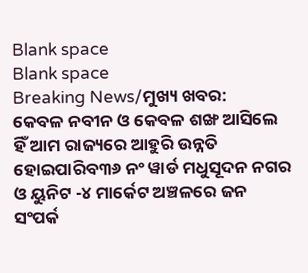Blank space
Blank space
Breaking News/ମୁଖ୍ୟ ଖବର:
କେବଳ ନବୀନ ଓ କେବଳ ଶଙ୍ଖ ଆସିଲେ ହିଁ ଆମ ରାଜ୍ୟରେ ଆହୁରି ଉନ୍ନତି ହୋଇପାରିବ୩୬ ନଂ ୱାର୍ଡ ମଧୁସୂଦନ ନଗର ଓ ୟୁନିଟ -୪ ମାର୍କେଟ ଅଞ୍ଚଳରେ ଜନ ସଂପର୍କ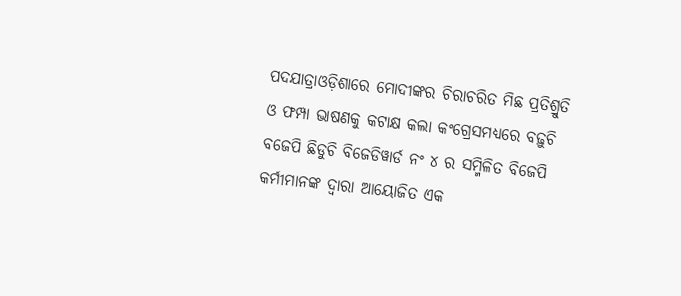ପଦଯାତ୍ରାଓଡ଼ିଶାରେ ମୋଦୀଙ୍କର ଚିରାଚରିତ ମିଛ ପ୍ରତିଶ୍ରୁତି ଓ ଫମ୍ପା ଭାଷଣକୁ କଟାକ୍ଷ କଲା କଂଗ୍ରେସମଧ୍ୟରେ ବଢ଼ୁଚି ବଜେପି ଛିଡୁଚି ବିଜେଡିୱାର୍ଡ ନଂ ୪ ର ସମ୍ମିଳିତ ବିଜେପି କର୍ମୀମାନଙ୍କ ଦ୍ୱାରା ଆୟୋଜିତ ଏକ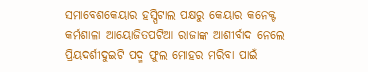ସମାବେଶକେୟାର ହସ୍ପିଟାଲ ପକ୍ଷରୁ କେୟାର କନେକ୍ଟ କର୍ମଶାଳା ଆୟୋଜିତପଟିଆ ରାଜାଙ୍କ ଆଶୀର୍ବାଦ ନେଲେ ପ୍ରିୟଦର୍ଶୀଦୁଇଟି ପଦ୍ମ ଫୁଲ ମୋହର ମରିବା ପାଇଁ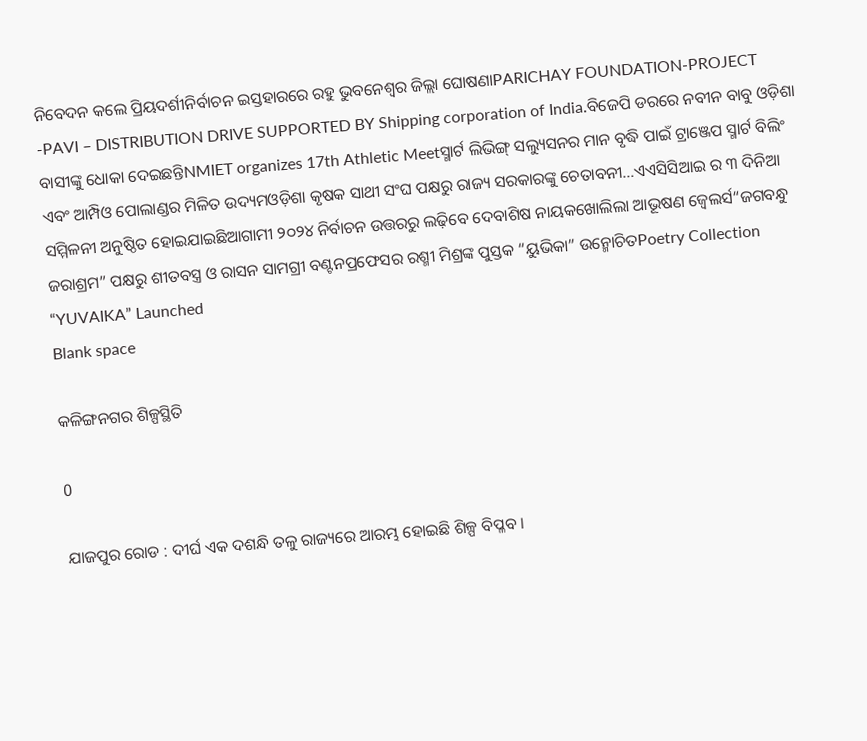ନିବେଦନ କଲେ ପ୍ରିୟଦର୍ଶୀନିର୍ବାଚନ ଇସ୍ତହାରରେ ରହୁ ଭୁବନେଶ୍ୱର ଜିଲ୍ଲା ଘୋଷଣାPARICHAY FOUNDATION-PROJECT -PAVI – DISTRIBUTION DRIVE SUPPORTED BY Shipping corporation of India.ବିଜେପି ଡରରେ ନବୀନ ବାବୁ ଓଡ଼ିଶା ବାସୀଙ୍କୁ ଧୋକା ଦେଇଛନ୍ତିNMIET organizes 17th Athletic Meetସ୍ମାର୍ଟ ଲିଭିଙ୍ଗ୍ ସଲ୍ୟୁସନର ମାନ ବୃଦ୍ଧି ପାଇଁ ଟ୍ରାଞ୍ଜେପ ସ୍ମାର୍ଟ ବିଲିଂ ଏବଂ ଆମ୍ପିଓ ପୋଲାଣ୍ଡର ମିଳିତ ଉଦ୍ୟମଓଡ଼ିଶା କୃଷକ ସାଥୀ ସଂଘ ପକ୍ଷରୁ ରାଜ୍ୟ ସରକାରଙ୍କୁ ଚେତାବନୀ…ଏଏସିସିଆଇ ର ୩ ଦିନିଆ ସମ୍ମିଳନୀ ଅନୁଷ୍ଠିତ ହୋଇଯାଇଛିଆଗାମୀ ୨୦୨୪ ନିର୍ବାଚନ ଉତ୍ତରରୁ ଲଢ଼ିବେ ଦେବାଶିଷ ନାୟକଖୋଲିଲା ଆଭୂଷଣ ଜ୍ବେଲର୍ସ“ଜଗବନ୍ଧୁ ଜରାଶ୍ରମ” ପକ୍ଷରୁ ଶୀତବସ୍ତ୍ର ଓ ରାସନ ସାମଗ୍ରୀ ବଣ୍ଟନପ୍ରଫେସର ରଶ୍ମୀ ମିଶ୍ରଙ୍କ ପୁସ୍ତକ “ୟୁଭିକା” ଉନ୍ମୋଚିତPoetry Collection “YUVAIKA” Launched
Blank space

କଳିଙ୍ଗନଗର ଶିଳ୍ପସ୍ଥିତି

0

ଯାଜପୁର ରୋଡ : ଦୀର୍ଘ ଏକ ଦଶନ୍ଧି ତଳୁ ରାଜ୍ୟରେ ଆରମ୍ଭ ହୋଇଛି ଶିଳ୍ପ ବିପ୍ଳବ ।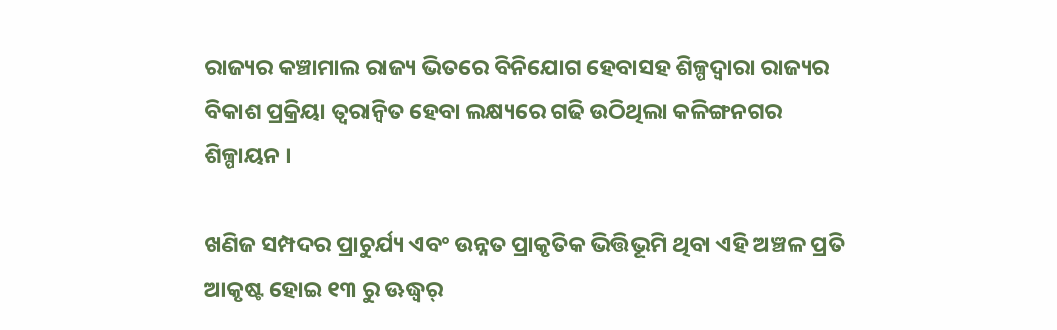ରାଜ୍ୟର କଞ୍ଚାମାଲ ରାଜ୍ୟ ଭିତରେ ବିନିଯୋଗ ହେବାସହ ଶିଳ୍ପଦ୍ୱାରା ରାଜ୍ୟର ବିକାଶ ପ୍ରକ୍ରିୟା ତ୍ୱରାନ୍ୱିତ ହେବା ଲକ୍ଷ୍ୟରେ ଗଢି ଉଠିଥିଲା କଳିଙ୍ଗନଗର ଶିଳ୍ପାୟନ ।

ଖଣିଜ ସମ୍ପଦର ପ୍ରାଚୁର୍ଯ୍ୟ ଏବଂ ଉନ୍ନତ ପ୍ରାକୃତିକ ଭିତ୍ତିଭୂମି ଥିବା ଏହି ଅଞ୍ଚଳ ପ୍ରତି ଆକୃଷ୍ଟ ହୋଇ ୧୩ ରୁ ଊଦ୍ଧ୍ୱର୍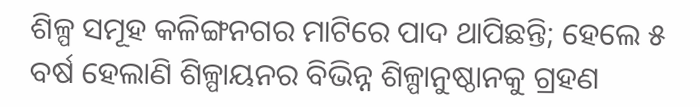ଶିଳ୍ପ ସମୂହ କଳିଙ୍ଗନଗର ମାଟିରେ ପାଦ ଥାପିଛନ୍ତି; ହେଲେ ୫ ବର୍ଷ ହେଲାଣି ଶିଳ୍ପାୟନର ବିଭିନ୍ନ ଶିଳ୍ପାନୁଷ୍ଠାନକୁ ଗ୍ରହଣ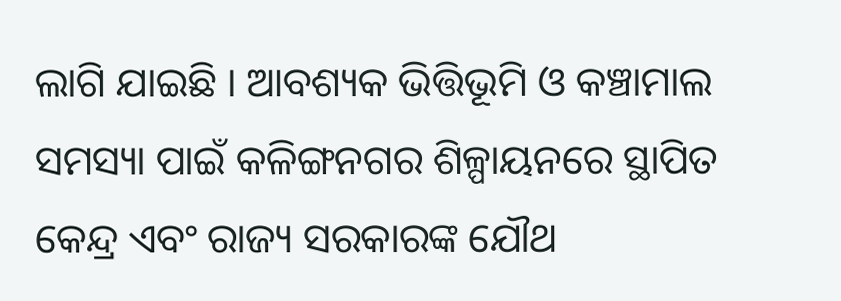ଲାଗି ଯାଇଛି । ଆବଶ୍ୟକ ଭିତ୍ତିଭୂମି ଓ କଞ୍ଚାମାଲ ସମସ୍ୟା ପାଇଁ କଳିଙ୍ଗନଗର ଶିଳ୍ପାୟନରେ ସ୍ଥାପିତ କେନ୍ଦ୍ର ଏବଂ ରାଜ୍ୟ ସରକାରଙ୍କ ଯୌଥ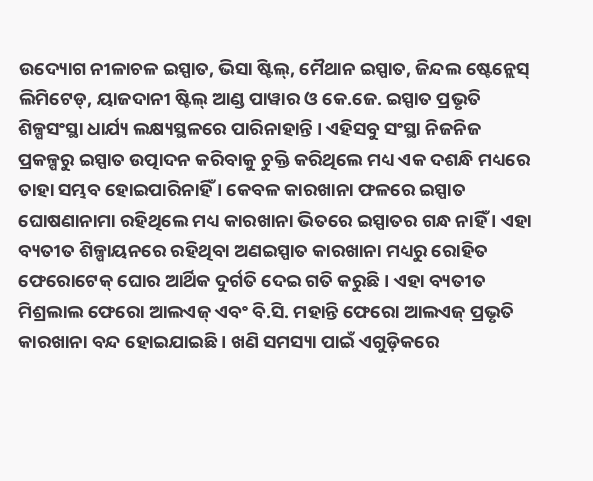ଉଦ୍ୟୋଗ ନୀଳାଚଳ ଇସ୍ପାତ, ଭିସା ଷ୍ଟିଲ୍, ମୈଥାନ ଇସ୍ପାତ, ଜିନ୍ଦଲ ଷ୍ଟେନ୍ଲେସ୍ ଲିମିଟେଡ୍, ୟାଜଦାନୀ ଷ୍ଟିଲ୍ ଆଣ୍ଡ ପାୱାର ଓ କେ.ଜେ. ଇସ୍ପାତ ପ୍ରଭୃତି ଶିଳ୍ପସଂସ୍ଥା ଧାର୍ଯ୍ୟ ଲକ୍ଷ୍ୟସ୍ଥଳରେ ପାରିନାହାନ୍ତି । ଏହିସବୁ ସଂସ୍ଥା ନିଜନିଜ ପ୍ରକଳ୍ପରୁ ଇସ୍ପାତ ଉତ୍ପାଦନ କରିବାକୁ ଚୁକ୍ତି କରିଥିଲେ ମଧ୍ୟ ଏକ ଦଶନ୍ଧି ମଧ୍ୟରେ ତାହା ସମ୍ଭବ ହୋଇପାରିନାହିଁ । କେବଳ କାରଖାନା ଫଳରେ ଇସ୍ପାତ ଘୋଷଣାନାମା ରହିଥିଲେ ମଧ୍ୟ କାରଖାନା ଭିତରେ ଇସ୍ପାତର ଗନ୍ଧ ନାହିଁ । ଏହା ବ୍ୟତୀତ ଶିଳ୍ପାୟନରେ ରହିଥିବା ଅଣଇସ୍ପାତ କାରଖାନା ମଧ୍ୟରୁ ରୋହିତ ଫେରୋଟେକ୍ ଘୋର ଆର୍ଥିକ ଦୁର୍ଗତି ଦେଇ ଗତି କରୁଛି । ଏହା ବ୍ୟତୀତ ମିଶ୍ରଲାଲ ଫେରୋ ଆଲଏଜ୍ ଏବଂ ବି.ସି. ମହାନ୍ତି ଫେରୋ ଆଲଏଜ୍ ପ୍ରଭୃତି କାରଖାନା ବନ୍ଦ ହୋଇଯାଇଛି । ଖଣି ସମସ୍ୟା ପାଇଁ ଏଗୁଡ଼ିକରେ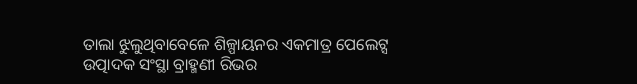ତାଲା ଝୁଲୁଥିବାବେଳେ ଶିଳ୍ପାୟନର ଏକମାତ୍ର ପେଲେଟ୍ସ ଉତ୍ପାଦକ ସଂସ୍ଥା ବ୍ରାହ୍ମଣୀ ରିଭର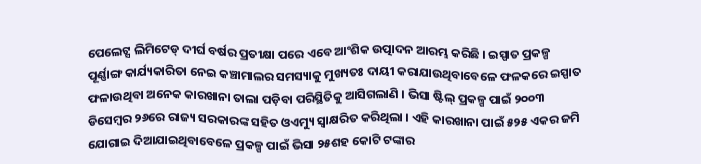ପେଲେଟ୍ସ ଲିମିଟେଡ୍ ଦୀର୍ଘ ବର୍ଷର ପ୍ରତୀକ୍ଷା ପରେ ଏବେ ଆଂଶିକ ଉତ୍ପାଦନ ଆରମ୍ଭ କରିଛି । ଇସ୍ପାତ ପ୍ରକଳ୍ପ ପୂର୍ଣ୍ଣାଙ୍ଗ କାର୍ଯ୍ୟକାରିତା ନେଇ କଞ୍ଚାମାଲର ସମସ୍ୟାକୁ ମୁଖ୍ୟତଃ ଦାୟୀ କରାଯାଉଥିବାବେଳେ ଫଳକରେ ଇସ୍ପାତ ଫଳାଉଥିବା ଅନେକ କାରଖାନା ତାଲା ପଡ଼ିବା ପରିସ୍ଥିତିକୁ ଆସିଗଲାଣି । ଭିସା ଷ୍ଟିଲ୍ ପ୍ରକଳ୍ପ ପାଇଁ ୨୦୦୩ ଡିସେମ୍ବର ୨୬ରେ ରାଜ୍ୟ ସରକାରଙ୍କ ସହିତ ଓଏମ୍ୟୁ ସ୍ୱାକ୍ଷରିତ କରିଥିଲା । ଏହି କାରଖାନା ପାଇଁ ୫୨୫ ଏକର ଜମି ଯୋଗାଇ ଦିଆଯାଇଥିବାବେଳେ ପ୍ରକଳ୍ପ ପାଇଁ ଭିସା ୨୫ଶହ କୋଟି ଟଙ୍କାର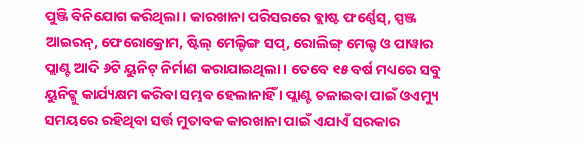ପୁଞ୍ଜି ବିନିଯୋଗ କରିଥିଲା । କାରଖାନା ପରିସରରେ ବ୍ଲାଷ୍ଟ ଫର୍ଣ୍ଣେସ୍, ସ୍ପଞ୍ଜ ଆଇରନ୍, ଫେରୋକ୍ରୋମ, ଷ୍ଟିଲ୍ ମେଲ୍ଟିଙ୍ଗ ସପ୍, ରୋଲିଙ୍ଗ୍ ମେଲ୍ଟ ଓ ପାୱାର ପ୍ଲାଣ୍ଟ ଆଦି ୬ଟି ୟୁନିଟ୍ ନିର୍ମାଣ କରାଯାଇଥିଲା । ତେବେ ୧୫ ବର୍ଷ ମଧ୍ୟରେ ସବୁ ୟୁନିଟ୍କୁ କାର୍ଯ୍ୟକ୍ଷମ କରିବା ସମ୍ଭବ ହେଲାନାହିଁ । ପ୍ଲାଣ୍ଟ ଚଳାଇବା ପାଇଁ ଓଏମ୍ୟୁ ସମୟରେ ରହିଥିବା ସର୍ତ୍ତ ମୁତାବକ କାରଖାନା ପାଇଁ ଏଯାଏଁ ସରକାର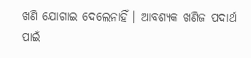ଖଣି ଯୋଗାଇ ଦେଲେନାହିଁ । ଆବଶ୍ୟକ ଖଣିଜ ପଦାର୍ଥ ପାଇଁ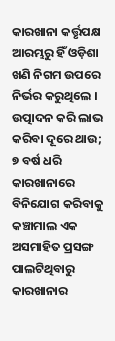କାରଖାନା କର୍ତ୍ତୃପକ୍ଷ ଆରମ୍ଭରୁ ହିଁ ଓଡ଼ିଶା ଖଣି ନିଗମ ଉପରେ ନିର୍ଭର କରୁଥିଲେ । ଉତ୍ପାଦନ କରି ଲାଭ କରିବା ଦୂରେ ଥାଉ; ୭ ବର୍ଷ ଧରି କାରଖାନାରେ ବିନିଯୋଗ କରିବାକୁ କଞ୍ଚାମାଲ ଏକ ଅସମାହିତ ପ୍ରସଙ୍ଗ ପାଲଟିଥିବାରୁ କାରଖାନାର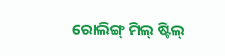ରୋଲିଙ୍ଗ୍ ମିଲ୍ ଷ୍ଟିଲ୍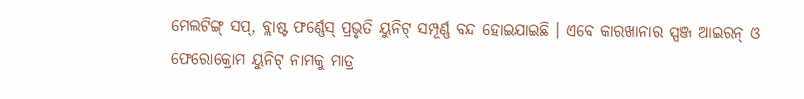ମେଲଟିଙ୍ଗ୍ ସପ୍, ବ୍ଲାଷ୍ଟ ଫର୍ଣ୍ଣେସ୍ ପ୍ରଭୃତି ୟୁନିଟ୍ ସମ୍ପୂର୍ଣ୍ଣ ବନ୍ଦ ହୋଇଯାଇଛି । ଏବେ କାରଖାନାର ସ୍ପଞ୍ଜ ଆଇରନ୍ ଓ ଫେରୋକ୍ରୋମ ୟୁନିଟ୍ ନାମକୁ ମାତ୍ର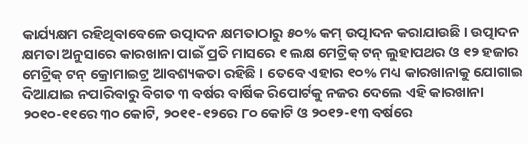କାର୍ଯ୍ୟକ୍ଷମ ରହିଥିବାବେଳେ ଉତ୍ପାଦନ କ୍ଷମତାଠାରୁ ୫୦% କମ୍ ଉତ୍ପାଦନ କରାଯାଉଛି । ଉତ୍ପାଦନ କ୍ଷମତା ଅନୁସାରେ କାରଖାନା ପାଇଁ ପ୍ରତି ମାସରେ ୧ ଲକ୍ଷ ମେଟ୍ରିକ୍ ଟନ୍ ଲୁହାପଥର ଓ ୧୨ ହଜାର ମେଟ୍ରିକ୍ ଟନ୍ କ୍ରୋମାଇଟ୍ର ଆବଶ୍ୟକତା ରହିଛି । ତେବେ ଏହାର ୧୦% ମଧ୍ୟ କାରଖାନାକୁ ଯୋଗାଇ ଦିଆଯାଇ ନପାରିବାରୁ ବିଗତ ୩ ବର୍ଷର ବାର୍ଷିକ ରିପୋର୍ଟକୁ ନଜର ଦେଲେ ଏହି କାରଖାନା ୨୦୧୦-୧୧ରେ ୩୦ କୋଟି, ୨୦୧୧-୧୨ରେ ୮୦ କୋଟି ଓ ୨୦୧୨-୧୩ ବର୍ଷରେ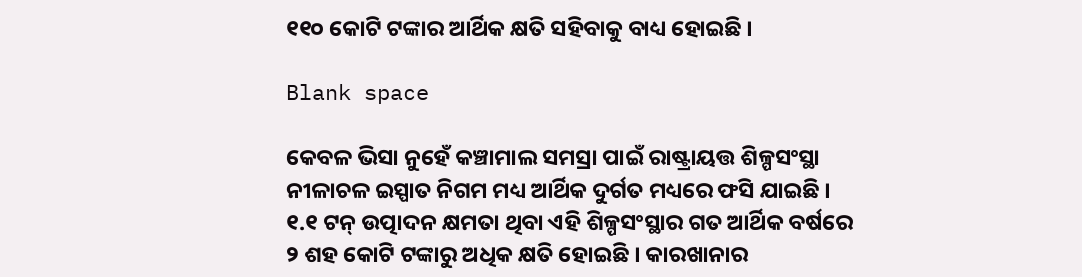୧୧୦ କୋଟି ଟଙ୍କାର ଆର୍ଥିକ କ୍ଷତି ସହିବାକୁ ବାଧ୍ୟ ହୋଇଛି ।

Blank space

କେବଳ ଭିସା ନୁହେଁ କଞ୍ଚାମାଲ ସମସ୍ରା ପାଇଁ ରାଷ୍ଟ୍ରାୟତ୍ତ ଶିଳ୍ପସଂସ୍ଥା ନୀଳାଚଳ ଇସ୍ପାତ ନିଗମ ମଧ୍ୟ ଆର୍ଥିକ ଦୁର୍ଗତ ମଧ୍ୟରେ ଫସି ଯାଇଛି । ୧.୧ ଟନ୍ ଉତ୍ପାଦନ କ୍ଷମତା ଥିବା ଏହି ଶିଳ୍ପସଂସ୍ଥାର ଗତ ଆର୍ଥିକ ବର୍ଷରେ ୨ ଶହ କୋଟି ଟଙ୍କାରୁ ଅଧିକ କ୍ଷତି ହୋଇଛି । କାରଖାନାର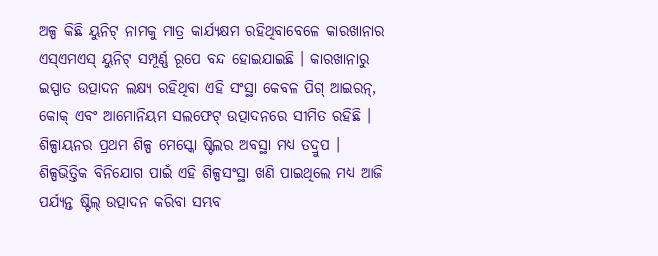ଅଳ୍ପ କିଛି ୟୁନିଟ୍ ନାମକୁ ମାତ୍ର କାର୍ଯ୍ୟକ୍ଷମ ରହିଥିବାବେଳେ କାରଖାନାର ଏସ୍ଏମଏସ୍ ୟୁନିଟ୍ ସମ୍ପୂର୍ଣ୍ଣ ରୂପେ ବନ୍ଦ ହୋଇଯାଇଛି । କାରଖାନାରୁ ଇସ୍ପାତ ଉତ୍ପାଦନ ଲକ୍ଷ୍ୟ ରହିଥିବା ଏହି ସଂସ୍ଥା କେବଳ ପିଗ୍ ଆଇରନ୍, କୋକ୍ ଏବଂ ଆମୋନିୟମ ସଲଫେଟ୍ ଉତ୍ପାଦନରେ ସୀମିତ ରହିଛି । ଶିଳ୍ପାୟନର ପ୍ରଥମ ଶିଳ୍ପ ମେସ୍କୋ ଷ୍ଟିଲର ଅବସ୍ଥା ମଧ୍ୟ ତଦ୍ରୁପ । ଶିଳ୍ପଭିତ୍ତିକ ବିନିଯୋଗ ପାଇଁ ଏହି ଶିଳ୍ପସଂସ୍ଥା ଖଣି ପାଇଥିଲେ ମଧ୍ୟ ଆଜି ପର୍ଯ୍ୟନ୍ତ ଷ୍ଟିଲ୍ ଉତ୍ପାଦନ କରିବା ସମ୍ଭବ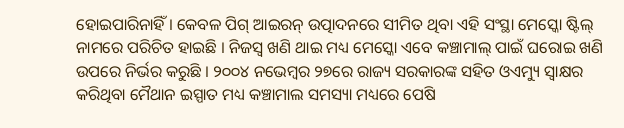ହୋଇପାରିନାହିଁ । କେବଳ ପିଗ୍ ଆଇରନ୍ ଉତ୍ପାଦନରେ ସୀମିତ ଥିବା ଏହି ସଂସ୍ଥା ମେସ୍କୋ ଷ୍ଟିଲ୍ ନାମରେ ପରିଚିତ ହାଇଛି । ନିଜସ୍ୱ ଖଣି ଥାଇ ମଧ୍ୟ ମେସ୍କୋ ଏବେ କଞ୍ଚାମାଲ୍ ପାଇଁ ଘରୋଇ ଖଣି ଉପରେ ନିର୍ଭର କରୁଛି । ୨୦୦୪ ନଭେମ୍ବର ୨୭ରେ ରାଜ୍ୟ ସରକାରଙ୍କ ସହିତ ଓଏମ୍ୟୁ ସ୍ୱାକ୍ଷର କରିଥିବା ମୈଥାନ ଇସ୍ପାତ ମଧ୍ୟ କଞ୍ଚାମାଲ ସମସ୍ୟା ମଧ୍ୟରେ ପେଷି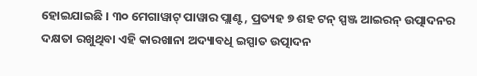ହୋଇଯାଇଛି । ୩୦ ମେଗାୱାଟ୍ ପାୱାର ପ୍ଲାଣ୍ଟ, ପ୍ରତ୍ୟହ ୭ ଶହ ଟନ୍ ସ୍ପଞ୍ଜ ଆଇରନ୍ ଉତ୍ପାଦନର ଦକ୍ଷତା ରଖୁଥିବା ଏହି କାରଖାନା ଅଦ୍ୟାବଧି ଇସ୍ପାତ ଉତ୍ପାଦନ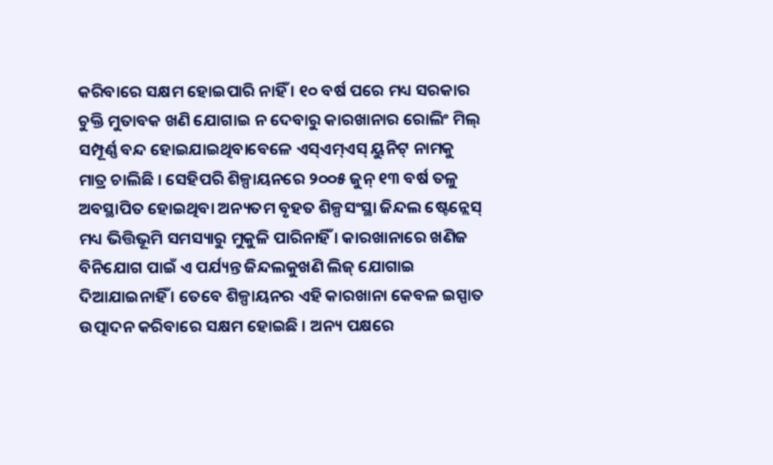କରିବାରେ ସକ୍ଷମ ହୋଇପାରି ନାହିଁ । ୧୦ ବର୍ଷ ପରେ ମଧ୍ୟ ସରକାର ଚୁକ୍ତି ମୁତାବକ ଖଣି ଯୋଗାଇ ନ ଦେବାରୁ କାରଖାନାର ରୋଲିଂ ମିଲ୍ ସମ୍ପୂର୍ଣ୍ଣ ବନ୍ଦ ହୋଇଯାଇଥିବାବେଳେ ଏସ୍ଏମ୍ଏସ୍ ୟୁନିଟ୍ ନାମକୁ ମାତ୍ର ଚାଲିଛି । ସେହିପରି ଶିଳ୍ପାୟନରେ ୨୦୦୫ ଜୁନ୍ ୧୩ ବର୍ଷ ତଳୁ ଅବସ୍ଥାପିତ ହୋଇଥିବା ଅନ୍ୟତମ ବୃହତ ଶିଳ୍ପସଂସ୍ଥା ଜିନ୍ଦଲ ଷ୍ଟେନ୍ଲେସ୍ ମଧ୍ୟ ଭିତ୍ତିଭୂମି ସମସ୍ୟାରୁ ମୁକୁଳି ପାରିନାହିଁ । କାରଖାନାରେ ଖଣିଜ ବିନିଯୋଗ ପାଇଁ ଏ ପର୍ଯ୍ୟନ୍ତ ଜିନ୍ଦଲକୁଖଣି ଲିଜ୍ ଯୋଗାଇ ଦିଆଯାଇନାହିଁ । ତେବେ ଶିଳ୍ପାୟନର ଏହି କାରଖାନା କେବଳ ଇସ୍ପାତ ଉତ୍ପାଦନ କରିବାରେ ସକ୍ଷମ ହୋଇଛି । ଅନ୍ୟ ପକ୍ଷରେ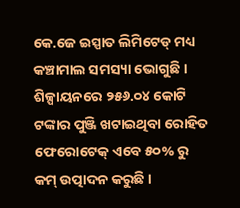କେ.ଜେ ଇସ୍ପାତ ଲିମିଟେଡ୍ ମଧ୍ୟ କଞ୍ଚାମାଲ ସମସ୍ୟା ଭୋଗୁଛି । ଶିଳ୍ପାୟନରେ ୨୫୬.୦୪ କୋଟି ଟଙ୍କାର ପୁଞ୍ଜି ଖଟାଇଥିବା ରୋହିତ ଫେରୋଟେକ୍ ଏବେ ୫୦% ରୁ କମ୍ ଉତ୍ପାଦନ କରୁଛି ।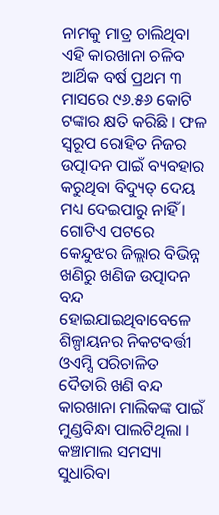ନାମକୁ ମାତ୍ର ଚାଲିଥିବା ଏହି କାରଖାନା ଚଳିବ ଆର୍ଥିକ ବର୍ଷ ପ୍ରଥମ ୩ ମାସରେ ୯୬.୫୬ କୋଟି ଟଙ୍କାର କ୍ଷତି କରିଛି । ଫଳ ସ୍ୱରୂପ ରୋହିତ ନିଜର ଉତ୍ପାଦନ ପାଇଁ ବ୍ୟବହାର କରୁଥିବା ବିଦ୍ୟୁତ୍ ଦେୟ ମଧ୍ୟ ଦେଇପାରୁ ନାହିଁ । ଗୋଟିଏ ପଟରେ କେନ୍ଦୁଝର ଜିଲ୍ଲାର ବିଭିନ୍ନ ଖଣିରୁ ଖଣିଜ ଉତ୍ପାଦନ ବନ୍ଦ ହୋଇଯାଇଥିବାବେଳେ ଶିଳ୍ପାୟନର ନିକଟବର୍ତ୍ତୀ ଓଏମ୍ସି ପରିଚାଳିତ ଦୈତାରି ଖଣି ବନ୍ଦ କାରଖାନା ମାଲିକଙ୍କ ପାଇଁ ମୁଣ୍ଡବିନ୍ଧା ପାଲଟିଥିଲା । କଞ୍ଚାମାଲ ସମସ୍ୟା ସୁଧାରିବା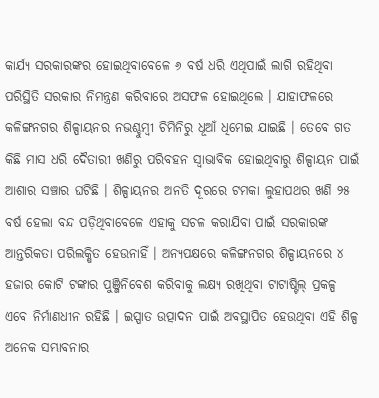କାର୍ଯ୍ୟ ସରକାରଙ୍କର ହୋଇଥିବାବେଳେ ୬ ବର୍ଷ ଧରି ଏଥିପାଇଁ ଲାଗି ରହିଥିବା ପରିସ୍ଥିତି ସରକାର ନିମନ୍ତ୍ରଣ କରିବାରେ ଅସଫଳ ହୋଇଥିଲେ । ଯାହାଫଳରେ କଳିଙ୍ଗନଗର ଶିଳ୍ପାୟନର ନଭଶ୍ଚୁମ୍ବୀ ଚିମିନିରୁ ଧୂଆଁ ଧିମେଇ ଯାଇଛି । ତେବେ ଗତ କିଛି ମାସ ଧରି ଦୈତାରୀ ଖଣିରୁ ପରିବହନ ସ୍ୱାଭାବିକ ହୋଇଥିବାରୁ ଶିଳ୍ପାୟନ ପାଇଁ ଆଶାର ସଞ୍ଚାର ଘଟିଛି । ଶିଳ୍ପାୟନର ଅନତି ଦୂରରେ ଟମକା ଲୁହାପଥର ଖଣି ୨୫ ବର୍ଷ ହେଲା ବନ୍ଦ ପଡ଼ିଥିବାବେଳେ ଏହାକୁ ସଚଳ କରାଯିବା ପାଇଁ ସରକାରଙ୍କ ଆନ୍ତରିକତା ପରିଲକ୍ଷିତ ହେଉନାହିଁ । ଅନ୍ୟପକ୍ଷରେ କଳିଙ୍ଗନଗର ଶିଳ୍ପାୟନରେ ୪ ହଜାର କୋଟି ଟଙ୍କାର ପୁଞ୍ଜିନିବେଶ କରିବାକୁ ଲକ୍ଷ୍ୟ ରଖିଥିବା ଟାଟାଷ୍ଟିଲ୍ ପ୍ରକଳ୍ପ ଏବେ ନିର୍ମାଣଧୀନ ରହିଛି । ଇସ୍ପାତ ଉତ୍ପାଦନ ପାଇଁ ଅବସ୍ଥାପିତ ହେଉଥିବା ଏହି ଶିଳ୍ପ ଅନେକ ସମ୍ଭାବନାର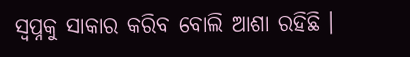ସ୍ୱପ୍ନକୁ ସାକାର କରିବ ବୋଲି ଆଶା ରହିଛି ।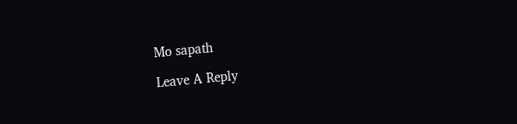Mo sapath

Leave A Reply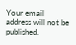Your email address will not be published.